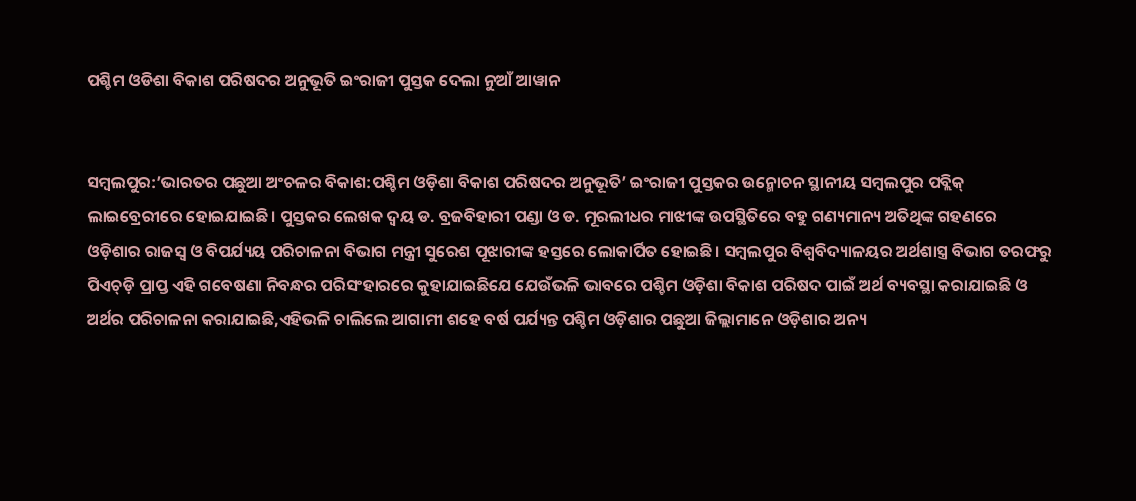ପଶ୍ଚିମ ଓଡିଶା ବିକାଶ ପରିଷଦର ଅନୁଭୂତି ଇଂରାଜୀ ପୁସ୍ତକ ଦେଲା ନୁଆଁ ଆୱାନ


ସମ୍ବଲପୁର:’ଭାରତର ପଛୁଆ ଅଂଚଳର ବିକାଶ:ପଶ୍ଚିମ ଓଡ଼ିଶା ବିକାଶ ପରିଷଦର ଅନୁଭୂତି’ ଇଂରାଜୀ ପୁସ୍ତକର ଉନ୍ମୋଚନ ସ୍ଥାନୀୟ ସମ୍ବଲପୁର ପବ୍ଲିକ୍‌ ଲାଇବ୍ରେରୀରେ ହୋଇଯାଇଛି। ପୁସ୍ତକର ଲେଖକ ଦ୍ବୟ ଡ. ବ୍ରଜବିହାରୀ ପଣ୍ଡା ଓ ଡ. ମୂରଲୀଧର ମାଝୀଙ୍କ ଉପସ୍ଥିତିରେ ବହୁ ଗଣ୍ୟମାନ୍ୟ ଅତିଥିଙ୍କ ଗହଣରେ ଓଡ଼ିଶାର ରାଜସ୍ବ ଓ ବିପର୍ଯ୍ୟୟ ପରିଚାଳନା ବିଭାଗ ମନ୍ତ୍ରୀ ସୁରେଶ ପୂଝାରୀଙ୍କ ହସ୍ତରେ ଲୋକାର୍ପିତ ହୋଇଛି। ସମ୍ବଲପୁର ବିଶ୍ବବିଦ୍ୟାଳୟର ଅର୍ଥଶାସ୍ତ୍ର ବିଭାଗ ତରଫରୁ ପିଏଚ୍‌ଡ଼ି ପ୍ରାପ୍ତ ଏହି ଗବେଷଣା ନିବନ୍ଧର ପରିସଂହାରରେ କୁହାଯାଇଛିଯେ ଯେଉଁଭଳି ଭାବରେ ପଶ୍ଚିମ ଓଡ଼ିଶା ବିକାଶ ପରିଷଦ ପାଇଁ ଅର୍ଥ ବ୍ୟବସ୍ଥା କରାଯାଇଛି ଓ ଅର୍ଥର ପରିଚାଳନା କରାଯାଇଛି,ଏହିଭଳି ଚାଲିଲେ ଆଗାମୀ ଶହେ ବର୍ଷ ପର୍ଯ୍ୟନ୍ତ ପଶ୍ଚିମ ଓଡ଼ିଶାର ପଛୁଆ ଜିଲ୍ଲାମାନେ ଓଡ଼ିଶାର ଅନ୍ୟ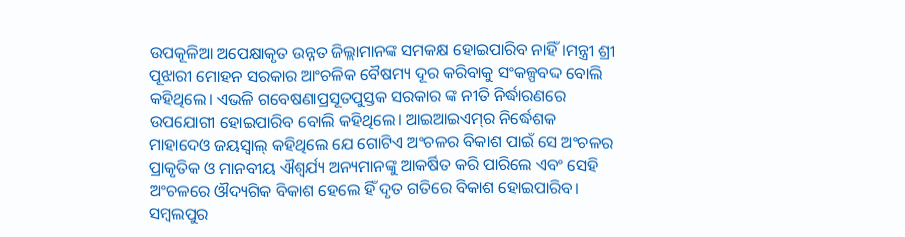ଉପକୂଳିଆ ଅପେକ୍ଷାକୃତ ଉନ୍ନତ ଜିଲ୍ଲାମାନଙ୍କ ସମକକ୍ଷ ହୋଇପାରିବ ନାହିଁ।ମନ୍ତ୍ରୀ ଶ୍ରୀ ପୂଝାରୀ ମୋହନ ସରକାର ଆଂଚଳିକ ବୈଷମ୍ୟ ଦୂର କରିବାକୁ ସଂକଳ୍ପବଦ୍ଦ ବୋଲି କହିଥିଲେ। ଏଭଳି ଗବେଷଣାପ୍ରସୂତପୁସ୍ତକ ସରକାର ଙ୍କ ନୀତି ନିର୍ଦ୍ଧାରଣରେ ଉପଯୋଗୀ ହୋଇପାରିବ ବୋଲି କହିଥିଲେ। ଆଇଆଇଏମ୍‌ର ନିର୍ଦ୍ଧେଶକ ମାହାଦେଓ ଜୟସ୍ବାଲ୍‌ କହିଥିଲେ ଯେ ଗୋଟିଏ ଅଂଚଳର ବିକାଶ ପାଇଁ ସେ ଅଂଚଳର ପ୍ରାକୃତିକ ଓ ମାନବୀୟ ଐଶ୍ବର୍ଯ୍ୟ ଅନ୍ୟମାନଙ୍କୁ ଆକର୍ଷିତ କରି ପାରିଲେ ଏବଂ ସେହି ଅଂଚଳରେ ଔଦ୍ୟଗିକ ବିକାଶ ହେଲେ ହିଁ ଦୃତ ଗତିରେ ବିକାଶ ହୋଇପାରିବ। ସମ୍ବଲପୁର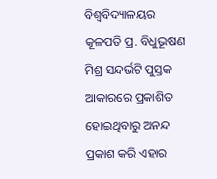ବିଶ୍ବବିଦ୍ୟାଳୟର କୂଳପତି ପ୍ର. ବିଧୁଭୂଷଣ ମିଶ୍ର ସନ୍ଦର୍ଭଟି ପୁସ୍ତକ ଆକାରରେ ପ୍ରକାଶିତ ହୋଇଥିବାରୁ ଅନନ୍ଦ ପ୍ରକାଶ କରି ଏହାର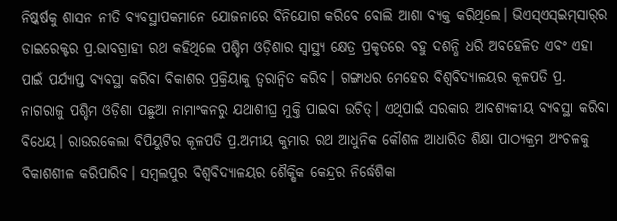ନିଷ୍କର୍ଷକୁ ଶାସନ ନୀତି ବ୍ୟବସ୍ଥାପକମାନେ ଯୋଜନାରେ ବିନିଯୋଗ କରିବେ ବୋଲି ଆଶା ବ୍ୟକ୍ତ କରିଥିଲେ। ଭିଏସ୍‌ଏସ୍‌ଇମ୍‌ସାର୍‌ର ଡାଇରେକ୍ଟର ପ୍ର.ଭାବଗ୍ରାହୀ ରଥ କହିଥିଲେ ପଶ୍ଚିମ ଓଡ଼ିଶାର ସ୍ବାସ୍ଥ୍ୟ କ୍ଷେତ୍ର ପ୍ରକୃତରେ ବହୁ ଦଶନ୍ଧି ଧରି ଅବହେଳିତ ଏବଂ ଏହା ପାଇଁ ପର୍ଯ୍ୟାପ୍ତ ବ୍ୟବସ୍ଥା କରିବା ବିକାଶର ପ୍ରକ୍ରିୟାକୁ ତ୍ବରାନ୍ବିତ କରିବ। ଗଙ୍ଗାଧର ମେହେର ବିଶ୍ବବିଦ୍ୟାଳୟର କୂଳପତି ପ୍ର. ନାଗରାଜୁ ପଶ୍ଚିମ ଓଡ଼ିଶା ପଛୁଆ ନାମାଂକନରୁ ଯଥାଶୀଘ୍ର ମୁକ୍ତି ପାଇବା ଉଚିତ୍‌। ଏଥିପାଇଁ ସରକାର ଆବଶ୍ୟକୀୟ ବ୍ୟବସ୍ଥା କରିବା ବିଧେୟ। ରାଉରକେଲା ବିପିୟୁଟିର କୂଳପତି ପ୍ର.ଅମୀୟ କୁମାର ରଥ ଆଧୁନିକ କୌଶଳ ଆଧାରିତ ଶିକ୍ଷା ପାଠ୍ୟକ୍ରମ ଅଂଚଳକୁ ବିକାଶଶୀଳ କରିପାରିବ। ସମ୍ବଲପୁର ବିଶ୍ବବିଦ୍ୟାଳୟର ଶୈକ୍ଷିକ କେନ୍ଦ୍ରର ନିର୍ଦ୍ଧେଶିକା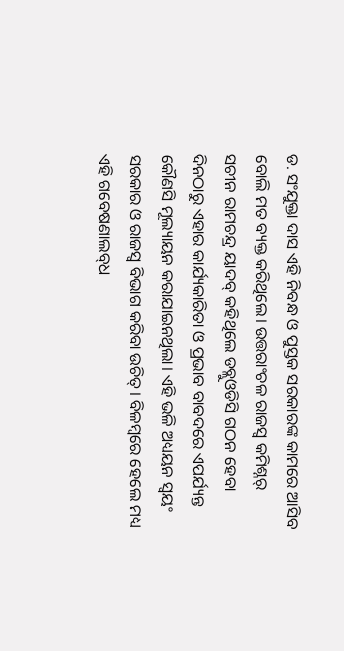ଡ. ସଂଯୁକ୍ତା ଦାସ ଏହି ନିବନ୍ଧ ଓ ପୁସ୍ତକ ସରକାରଙ୍କ କାମରେ ଆସିବ ବୋଲି ମତ ବ୍ୟକ୍ତ କରିଥିଲେ। ଉତ୍ତରାଂଚଳ ରାଜସ୍ବ କମିଶ୍ନର୍‌ ସଚୀନ ରାମଚନ୍ଦ୍ର ୟାଦବ୍‌ କହିଥିଲେ ଡବ୍ଲୁଓଡିସି ଗଠନ ହେବା ଦିନଠାରୁ ଏହାର କାର୍ଯ୍ୟକାରିତା ଓ ପ୍ରଭାବ ବାବଦରେ ଏପର୍ଯ୍ୟନ୍ତ କୌଣସି ମୂଲ୍ୟାୟନ କରାଯାଇନଥିଲା। ଏହି ଭଳି ଅଧ୍ୟୟନ ସ୍ବୟଂ ସରକାର ଓ ରାଜସ୍ବ ବିଭାଗ କରିବା ଉଚିତ୍‌। ବିଳମ୍ବରେ ହେଲେ ମଧ୍ୟ ଏହି ଗବେଷଣାଲବ୍‌ଧ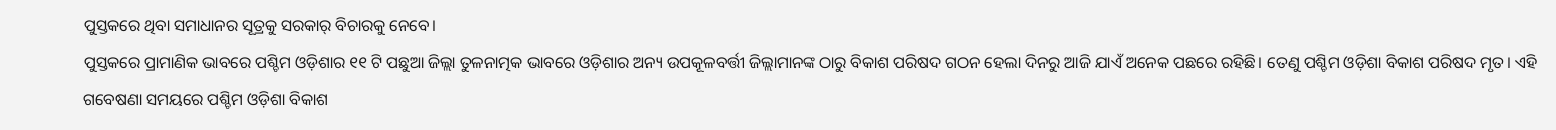ପୁସ୍ତକରେ ଥିବା ସମାଧାନର ସୂତ୍ରକୁ ସରକାର୍‌ ବିଚାରକୁ ନେବେ।
ପୁସ୍ତକରେ ପ୍ରାମାଣିକ ଭାବରେ ପଶ୍ଚିମ ଓଡ଼ିଶାର ୧୧ ଟି ପଛୁଆ ଜିଲ୍ଲା ତୁଳନାତ୍ମକ ଭାବରେ ଓଡ଼ିଶାର ଅନ୍ୟ ଉପକୂଳବର୍ତ୍ତୀ ଜିଲ୍ଲାମାନଙ୍କ ଠାରୁ ବିକାଶ ପରିଷଦ ଗଠନ ହେଲା ଦିନରୁ ଆଜି ଯାଏଁ ଅନେକ ପଛରେ ରହିଛି। ତେଣୁ ପଶ୍ଚିମ ଓଡ଼ିଶା ବିକାଶ ପରିଷଦ ମୃତ। ଏହି ଗବେଷଣା ସମୟରେ ପଶ୍ଚିମ ଓଡ଼ିଶା ବିକାଶ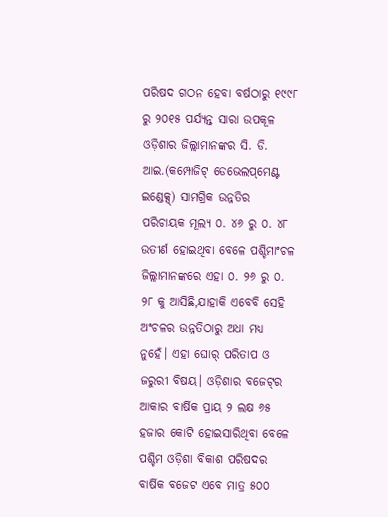ପରିଷଦ ଗଠନ ହେବା ବର୍ଷଠାରୁ ୧୯୯୮ ରୁ ୨୦୧୫ ପର୍ଯ୍ୟନ୍ତ ସାରା ଉପକୂଳ ଓଡ଼ିଶାର ଜିଲ୍ଲାମାନଙ୍କର ସି. ଡି. ଆଇ.(କମ୍ପୋଜିଟ୍‌ ଡେଭେଲପ୍‌ମେଣ୍ଟ ଇଣ୍ଡେକ୍ସ୍‌) ସାମଗ୍ରିକ ଉନ୍ନତିର ପରିଚାୟକ ମୂଲ୍ୟ ୦. ୪୬ ରୁ ୦. ୪୮ ଉତୀର୍ଣ ହୋଇଥିବା ବେଳେ ପଶ୍ଚିମାଂଚଳ ଜିଲ୍ଲାମାନଙ୍କରେ ଏହା ୦. ୨୬ ରୁ ୦. ୨୮ କୁ ଆସିଛି,ଯାହାକି ଏବେବି ସେହି ଅଂଚଳର ଉନ୍ନତିଠାରୁ ଅଧା ମଧ୍ୟ ନୁହେଁ। ଏହା ଘୋର୍‌ ପରିତାପ ଓ ଜରୁରୀ ବିଷୟ। ଓଡ଼ିଶାର ବଜେଟ୍‌ର ଆକାର ବାର୍ଷିକ ପ୍ରାୟ ୨ ଲକ୍ଷ ୬୫ ହଜାର କୋଟି ହୋଇସାରିଥିବା ବେଳେ ପଶ୍ଚିମ ଓଡ଼ିଶା ବିକାଶ ପରିଷଦର ବାର୍ଷିକ ବଜେଟ ଏବେ ମାତ୍ର ୫୦୦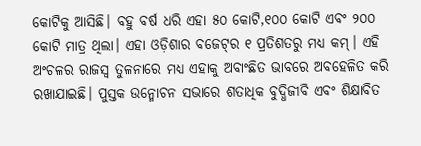କୋଟିକୁ ଆସିଛି। ବହୁ ବର୍ଷ ଧରି ଏହା ୫୦ କୋଟି,୧୦୦ କୋଟି ଏବଂ ୨୦୦ କୋଟି ମାତ୍ର ଥିଲା। ଏହା ଓଡ଼ିଶାର ବଜେଟ୍‌ର ୧ ପ୍ରତିଶତରୁ ମଧ୍ୟ କମ୍‌। ଏହି ଅଂଚଳର ରାଜସ୍ବ ତୁଳନାରେ ମଧ୍ୟ ଏହାକୁ ଅବାଂଛିତ ଭାବରେ ଅବହେଳିତ କରି ରଖାଯାଇଛି। ପୁସ୍ତକ ଉନ୍ମୋଚନ ସଭାରେ ଶତାଧିକ ବୁଦ୍ଧିଜୀବି ଏବଂ ଶିକ୍ଷାବିତ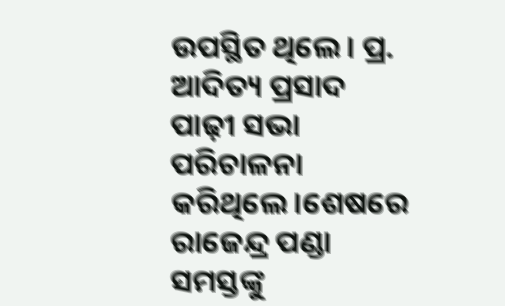ଉପସ୍ଥିତ ଥିଲେ। ପ୍ର. ଆଦିତ୍ୟ ପ୍ରସାଦ ପାଢ଼ୀ ସଭା ପରିଚାଳନା କରିଥିଲେ।ଶେଷରେ ରାଜେନ୍ଦ୍ର ପଣ୍ଡା ସମସ୍ତଙ୍କୁ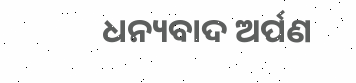ଧନ୍ୟବାଦ ଅର୍ପଣ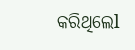କରିଥିଲେl